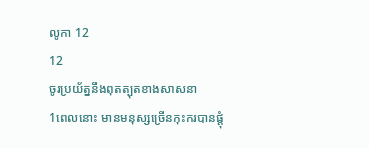លូកា 12
12
ចូរប្រយ័ត្ននឹងពុតត្បុតខាងសាសនា
1ពេលនោះ មានមនុស្សច្រើនកុះករបានផ្ដុំ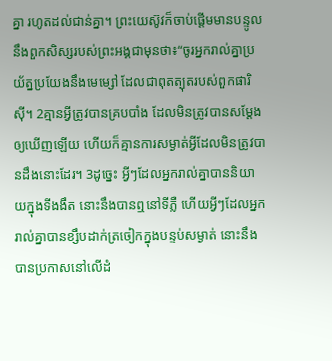គ្នា រហូតដល់ជាន់គ្នា។ ព្រះយេស៊ូវក៏ចាប់ផ្ដើមមានបន្ទូលនឹងពួកសិស្សរបស់ព្រះអង្គជាមុនថា៖“ចូរអ្នករាល់គ្នាប្រយ័ត្នប្រយែងនឹងមេម្សៅ ដែលជាពុតត្បុតរបស់ពួកផារិស៊ី។ 2គ្មានអ្វីត្រូវបានគ្របបាំង ដែលមិនត្រូវបានសម្ដែងឲ្យឃើញឡើយ ហើយក៏គ្មានការសម្ងាត់អ្វីដែលមិនត្រូវបានដឹងនោះដែរ។ 3ដូច្នេះ អ្វីៗដែលអ្នករាល់គ្នាបាននិយាយក្នុងទីងងឹត នោះនឹងបានឮនៅទីភ្លឺ ហើយអ្វីៗដែលអ្នករាល់គ្នាបានខ្សឹបដាក់ត្រចៀកក្នុងបន្ទប់សម្ងាត់ នោះនឹងបានប្រកាសនៅលើដំ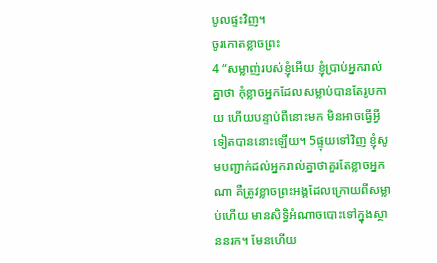បូលផ្ទះវិញ។
ចូរកោតខ្លាចព្រះ
4 “សម្លាញ់របស់ខ្ញុំអើយ ខ្ញុំប្រាប់អ្នករាល់គ្នាថា កុំខ្លាចអ្នកដែលសម្លាប់បានតែរូបកាយ ហើយបន្ទាប់ពីនោះមក មិនអាចធ្វើអ្វីទៀតបាននោះឡើយ។ 5ផ្ទុយទៅវិញ ខ្ញុំសូមបញ្ជាក់ដល់អ្នករាល់គ្នាថាគួរតែខ្លាចអ្នកណា គឺត្រូវខ្លាចព្រះអង្គដែលក្រោយពីសម្លាប់ហើយ មានសិទ្ធិអំណាចបោះទៅក្នុងស្ថាននរក។ មែនហើយ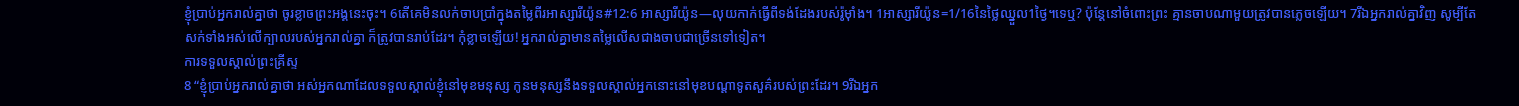ខ្ញុំប្រាប់អ្នករាល់គ្នាថា ចូរខ្លាចព្រះអង្គនេះចុះ។ 6តើគេមិនលក់ចាបប្រាំក្នុងតម្លៃពីរអាស្សារីយ៉ូន#12:6 អាស្សារីយ៉ូន―លុយកាក់ធ្វើពីទង់ដែងរបស់រ៉ូម៉ាំង។ 1អាស្សារីយ៉ូន=1/16នៃថ្លៃឈ្នួល1ថ្ងៃ។ទេឬ? ប៉ុន្តែនៅចំពោះព្រះ គ្មានចាបណាមួយត្រូវបានភ្លេចឡើយ។ 7រីឯអ្នករាល់គ្នាវិញ សូម្បីតែសក់ទាំងអស់លើក្បាលរបស់អ្នករាល់គ្នា ក៏ត្រូវបានរាប់ដែរ។ កុំខ្លាចឡើយ! អ្នករាល់គ្នាមានតម្លៃលើសជាងចាបជាច្រើនទៅទៀត។
ការទទួលស្គាល់ព្រះគ្រីស្ទ
8 “ខ្ញុំប្រាប់អ្នករាល់គ្នាថា អស់អ្នកណាដែលទទួលស្គាល់ខ្ញុំនៅមុខមនុស្ស កូនមនុស្សនឹងទទួលស្គាល់អ្នកនោះនៅមុខបណ្ដាទូតសួគ៌របស់ព្រះដែរ។ 9រីឯអ្នក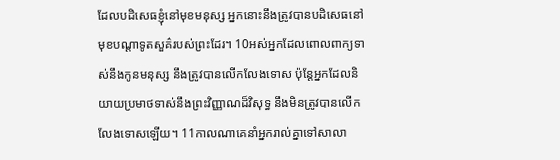ដែលបដិសេធខ្ញុំនៅមុខមនុស្ស អ្នកនោះនឹងត្រូវបានបដិសេធនៅមុខបណ្ដាទូតសួគ៌របស់ព្រះដែរ។ 10អស់អ្នកដែលពោលពាក្យទាស់នឹងកូនមនុស្ស នឹងត្រូវបានលើកលែងទោស ប៉ុន្តែអ្នកដែលនិយាយប្រមាថទាស់នឹងព្រះវិញ្ញាណដ៏វិសុទ្ធ នឹងមិនត្រូវបានលើកលែងទោសឡើយ។ 11កាលណាគេនាំអ្នករាល់គ្នាទៅសាលា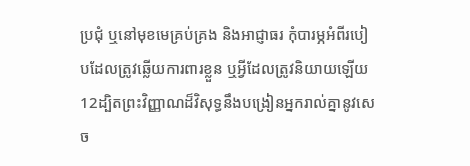ប្រជុំ ឬនៅមុខមេគ្រប់គ្រង និងអាជ្ញាធរ កុំបារម្ភអំពីរបៀបដែលត្រូវឆ្លើយការពារខ្លួន ឬអ្វីដែលត្រូវនិយាយឡើយ 12ដ្បិតព្រះវិញ្ញាណដ៏វិសុទ្ធនឹងបង្រៀនអ្នករាល់គ្នានូវសេច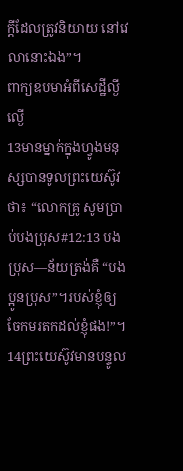ក្ដីដែលត្រូវនិយាយ នៅវេលានោះឯង”។
ពាក្យឧបមាអំពីសេដ្ឋីល្ងីល្ងើ
13មានម្នាក់ក្នុងហ្វូងមនុស្សបានទូលព្រះយេស៊ូវថា៖ “លោកគ្រូ សូមប្រាប់បងប្រុស#12:13 បងប្រុស―ន័យត្រង់គឺ “បងប្អូនប្រុស”។របស់ខ្ញុំឲ្យចែកមរតកដល់ខ្ញុំផង!”។
14ព្រះយេស៊ូវមានបន្ទូល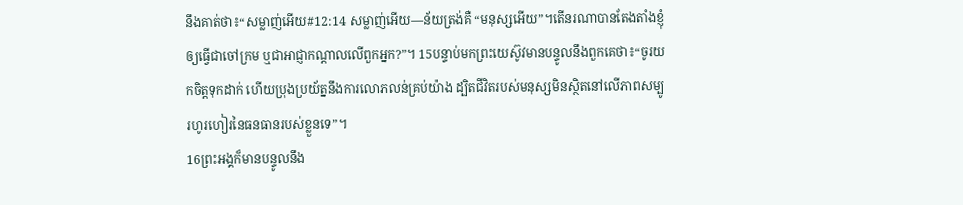នឹងគាត់ថា៖“សម្លាញ់អើយ#12:14 សម្លាញ់អើយ―ន័យត្រង់គឺ “មនុស្សអើយ”។តើនរណាបានតែងតាំងខ្ញុំឲ្យធ្វើជាចៅក្រម ឬជាអាជ្ញាកណ្ដាលលើពួកអ្នក?”។ 15បន្ទាប់មកព្រះយេស៊ូវមានបន្ទូលនឹងពួកគេថា៖“ចូរយកចិត្តទុកដាក់ ហើយប្រុងប្រយ័ត្ននឹងការលោភលន់គ្រប់យ៉ាង ដ្បិតជីវិតរបស់មនុស្សមិនស្ថិតនៅលើភាពសម្បូរហូរហៀរនៃធនធានរបស់ខ្លួនទេ”។
16ព្រះអង្គក៏មានបន្ទូលនឹង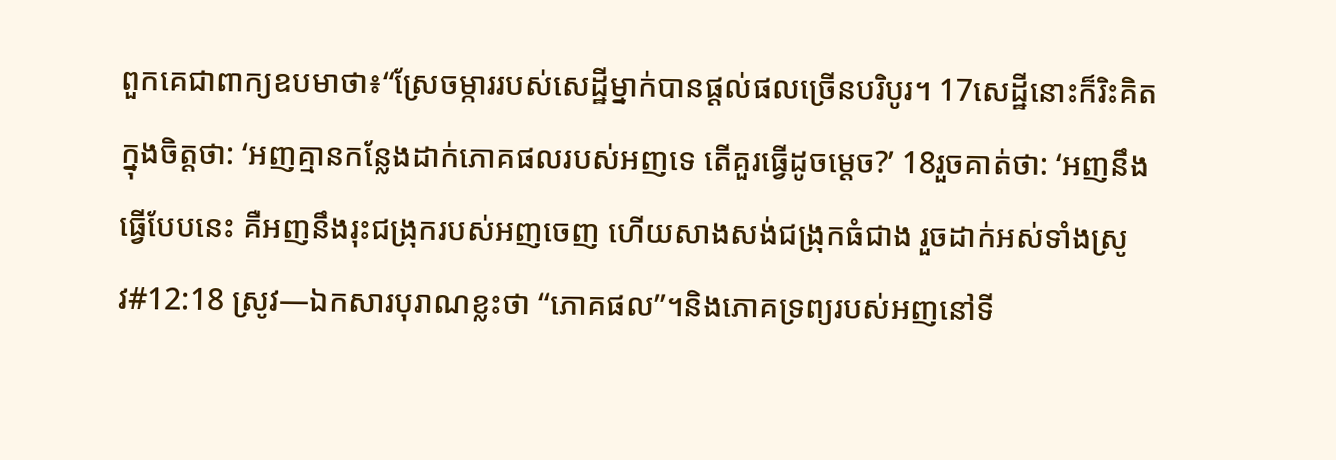ពួកគេជាពាក្យឧបមាថា៖“ស្រែចម្ការរបស់សេដ្ឋីម្នាក់បានផ្ដល់ផលច្រើនបរិបូរ។ 17សេដ្ឋីនោះក៏រិះគិតក្នុងចិត្តថា: ‘អញគ្មានកន្លែងដាក់ភោគផលរបស់អញទេ តើគួរធ្វើដូចម្ដេច?’ 18រួចគាត់ថា: ‘អញនឹងធ្វើបែបនេះ គឺអញនឹងរុះជង្រុករបស់អញចេញ ហើយសាងសង់ជង្រុកធំជាង រួចដាក់អស់ទាំងស្រូវ#12:18 ស្រូវ―ឯកសារបុរាណខ្លះថា “ភោគផល”។និងភោគទ្រព្យរបស់អញនៅទី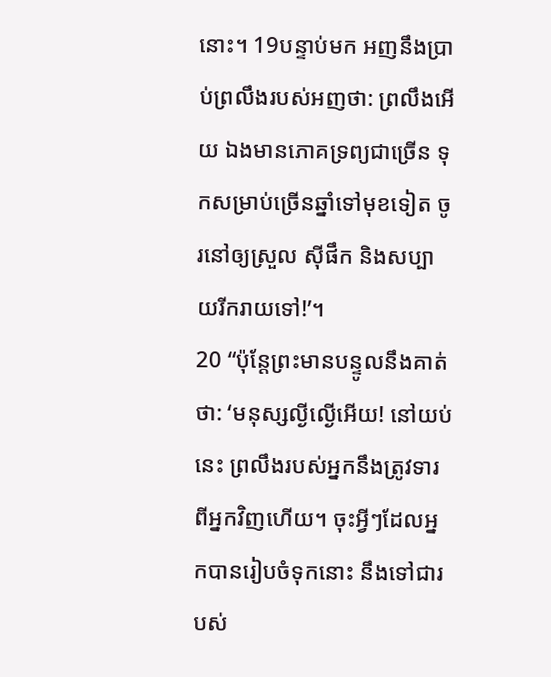នោះ។ 19បន្ទាប់មក អញនឹងប្រាប់ព្រលឹងរបស់អញថា: ព្រលឹងអើយ ឯងមានភោគទ្រព្យជាច្រើន ទុកសម្រាប់ច្រើនឆ្នាំទៅមុខទៀត ចូរនៅឲ្យស្រួល ស៊ីផឹក និងសប្បាយរីករាយទៅ!’។
20 “ប៉ុន្តែព្រះមានបន្ទូលនឹងគាត់ថា: ‘មនុស្សល្ងីល្ងើអើយ! នៅយប់នេះ ព្រលឹងរបស់អ្នកនឹងត្រូវទារពីអ្នកវិញហើយ។ ចុះអ្វីៗដែលអ្នកបានរៀបចំទុកនោះ នឹងទៅជារបស់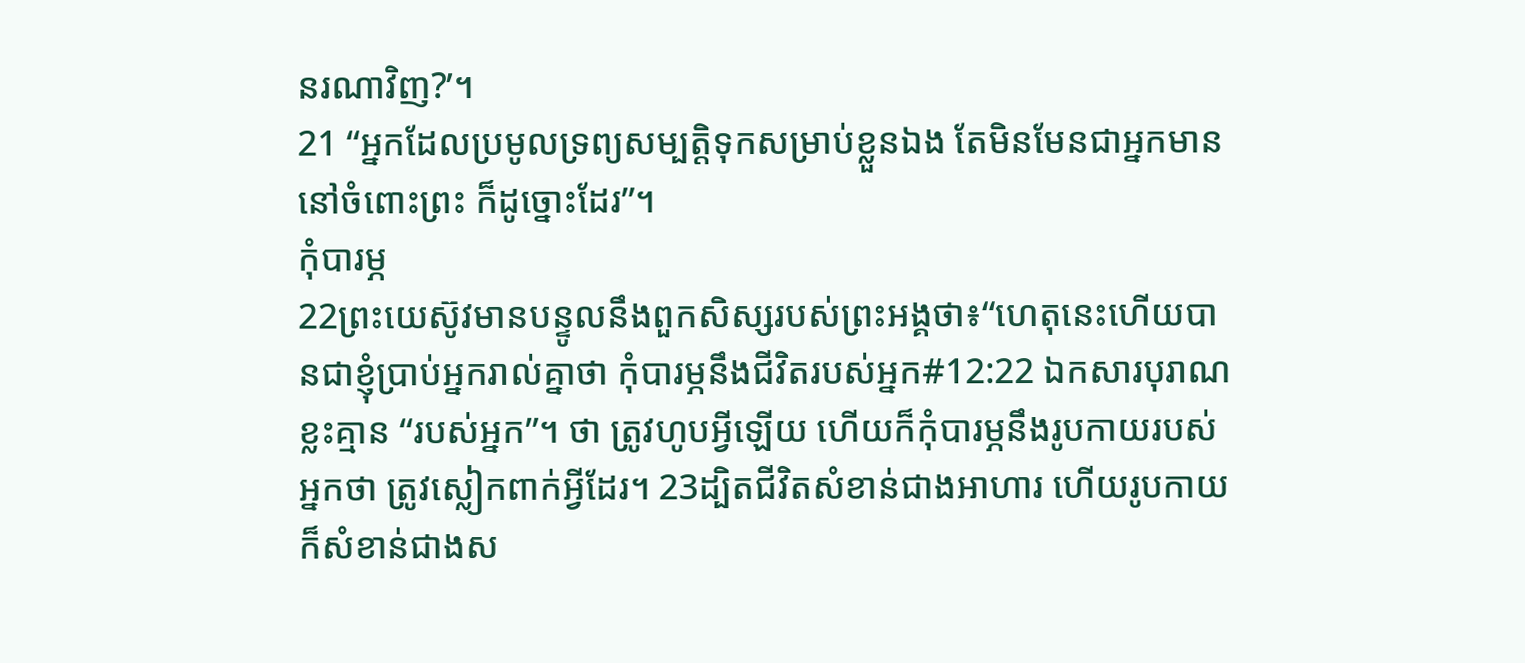នរណាវិញ?’។
21 “អ្នកដែលប្រមូលទ្រព្យសម្បត្តិទុកសម្រាប់ខ្លួនឯង តែមិនមែនជាអ្នកមាននៅចំពោះព្រះ ក៏ដូច្នោះដែរ”។
កុំបារម្ភ
22ព្រះយេស៊ូវមានបន្ទូលនឹងពួកសិស្សរបស់ព្រះអង្គថា៖“ហេតុនេះហើយបានជាខ្ញុំប្រាប់អ្នករាល់គ្នាថា កុំបារម្ភនឹងជីវិតរបស់អ្នក#12:22 ឯកសារបុរាណខ្លះគ្មាន “របស់អ្នក”។ ថា ត្រូវហូបអ្វីឡើយ ហើយក៏កុំបារម្ភនឹងរូបកាយរបស់អ្នកថា ត្រូវស្លៀកពាក់អ្វីដែរ។ 23ដ្បិតជីវិតសំខាន់ជាងអាហារ ហើយរូបកាយក៏សំខាន់ជាងស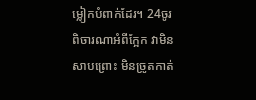ម្លៀកបំពាក់ដែរ។ 24ចូរពិចារណាអំពីក្អែក វាមិនសាបព្រោះ មិនច្រូតកាត់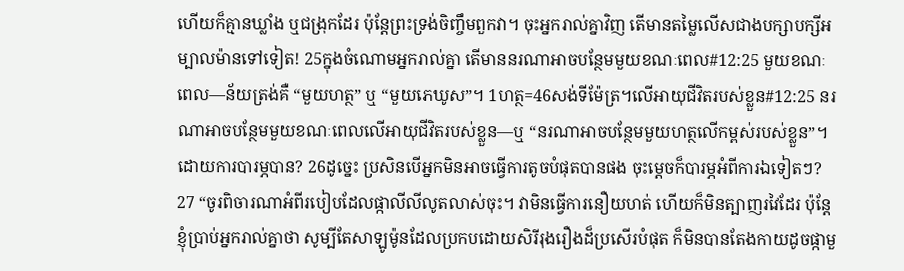ហើយក៏គ្មានឃ្លាំង ឬជង្រុកដែរ ប៉ុន្តែព្រះទ្រង់ចិញ្ចឹមពួកវា។ ចុះអ្នករាល់គ្នាវិញ តើមានតម្លៃលើសជាងបក្សាបក្សីអម្បាលម៉ានទៅទៀត! 25ក្នុងចំណោមអ្នករាល់គ្នា តើមាននរណាអាចបន្ថែមមួយខណៈពេល#12:25 មួយខណៈពេល―ន័យត្រង់គឺ “មួយហត្ថ” ឬ “មួយភេឃូស”។ 1ហត្ថ=46សង់ទីម៉ែត្រ។លើអាយុជីវិតរបស់ខ្លួន#12:25 នរណាអាចបន្ថែមមួយខណៈពេលលើអាយុជីវិតរបស់ខ្លួន―ឬ “នរណាអាចបន្ថែមមួយហត្ថលើកម្ពស់របស់ខ្លួន”។ដោយការបារម្ភបាន? 26ដូច្នេះ ប្រសិនបើអ្នកមិនអាចធ្វើការតូចបំផុតបានផង ចុះម្ដេចក៏បារម្ភអំពីការឯទៀតៗ?
27 “ចូរពិចារណាអំពីរបៀបដែលផ្កាលីលីលូតលាស់ចុះ។ វាមិនធ្វើការនឿយហត់ ហើយក៏មិនត្បាញរវៃដែរ ប៉ុន្តែខ្ញុំប្រាប់អ្នករាល់គ្នាថា សូម្បីតែសាឡូម៉ូនដែលប្រកបដោយសិរីរុងរឿងដ៏ប្រសើរបំផុត ក៏មិនបានតែងកាយដូចផ្កាមួ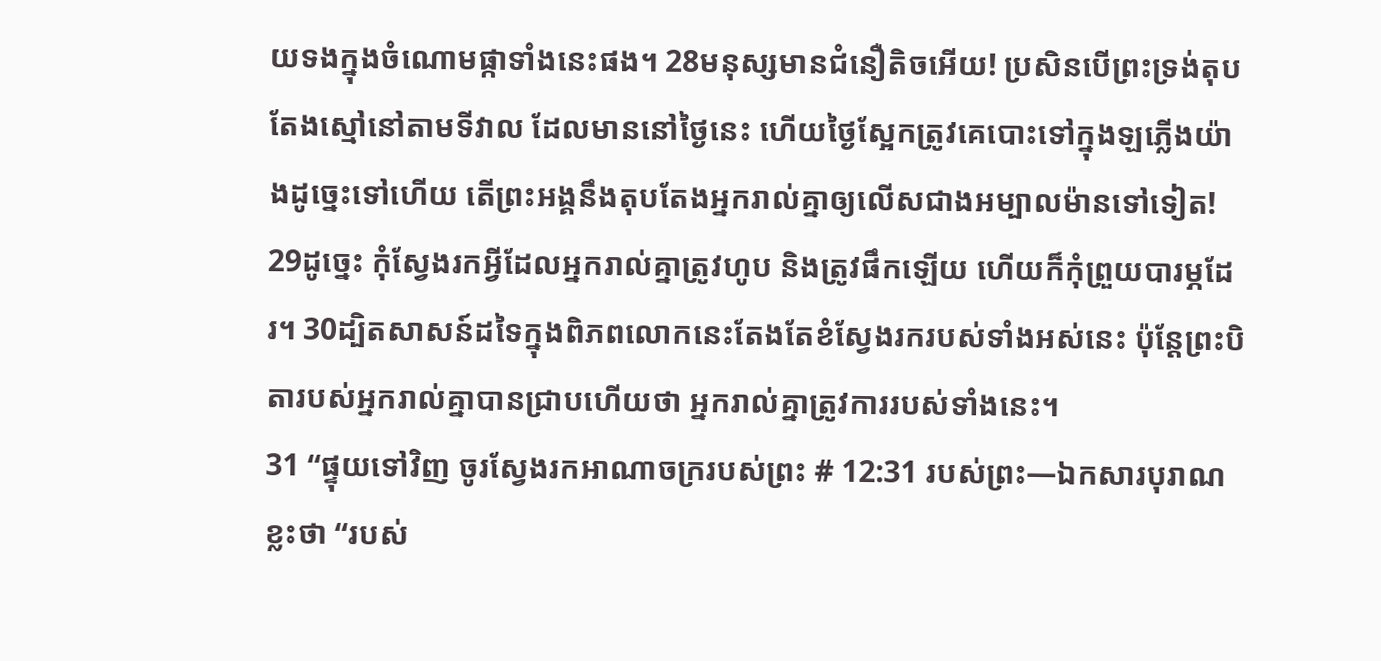យទងក្នុងចំណោមផ្កាទាំងនេះផង។ 28មនុស្សមានជំនឿតិចអើយ! ប្រសិនបើព្រះទ្រង់តុបតែងស្មៅនៅតាមទីវាល ដែលមាននៅថ្ងៃនេះ ហើយថ្ងៃស្អែកត្រូវគេបោះទៅក្នុងឡភ្លើងយ៉ាងដូច្នេះទៅហើយ តើព្រះអង្គនឹងតុបតែងអ្នករាល់គ្នាឲ្យលើសជាងអម្បាលម៉ានទៅទៀត! 29ដូច្នេះ កុំស្វែងរកអ្វីដែលអ្នករាល់គ្នាត្រូវហូប និងត្រូវផឹកឡើយ ហើយក៏កុំព្រួយបារម្ភដែរ។ 30ដ្បិតសាសន៍ដទៃក្នុងពិភពលោកនេះតែងតែខំស្វែងរករបស់ទាំងអស់នេះ ប៉ុន្តែព្រះបិតារបស់អ្នករាល់គ្នាបានជ្រាបហើយថា អ្នករាល់គ្នាត្រូវការរបស់ទាំងនេះ។
31 “ផ្ទុយទៅវិញ ចូរស្វែងរកអាណាចក្ររបស់ព្រះ # 12:31 របស់ព្រះ―ឯកសារបុរាណខ្លះថា “របស់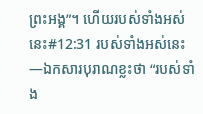ព្រះអង្គ”។ ហើយរបស់ទាំងអស់នេះ#12:31 របស់ទាំងអស់នេះ―ឯកសារបុរាណខ្លះថា “របស់ទាំង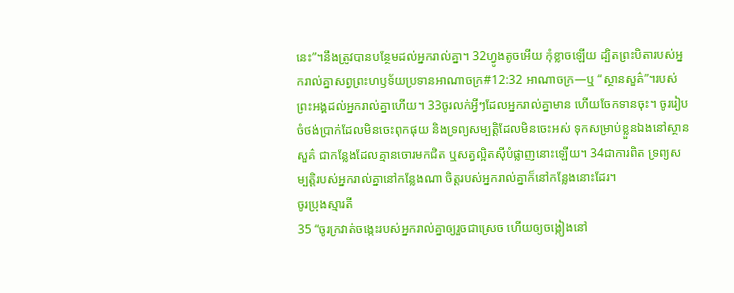នេះ”។នឹងត្រូវបានបន្ថែមដល់អ្នករាល់គ្នា។ 32ហ្វូងតូចអើយ កុំខ្លាចឡើយ ដ្បិតព្រះបិតារបស់អ្នករាល់គ្នាសព្វព្រះហឫទ័យប្រទានអាណាចក្រ#12:32 អាណាចក្រ―ឬ “ស្ថានសួគ៌”។របស់ព្រះអង្គដល់អ្នករាល់គ្នាហើយ។ 33ចូរលក់អ្វីៗដែលអ្នករាល់គ្នាមាន ហើយចែកទានចុះ។ ចូររៀបចំថង់ប្រាក់ដែលមិនចេះពុកផុយ និងទ្រព្យសម្បត្តិដែលមិនចេះអស់ ទុកសម្រាប់ខ្លួនឯងនៅស្ថានសួគ៌ ជាកន្លែងដែលគ្មានចោរមកជិត ឬសត្វល្អិតស៊ីបំផ្លាញនោះឡើយ។ 34ជាការពិត ទ្រព្យសម្បត្តិរបស់អ្នករាល់គ្នានៅកន្លែងណា ចិត្តរបស់អ្នករាល់គ្នាក៏នៅកន្លែងនោះដែរ។
ចូរប្រុងស្មារតី
35 “ចូរក្រវាត់ចង្កេះរបស់អ្នករាល់គ្នាឲ្យរួចជាស្រេច ហើយឲ្យចង្កៀងនៅ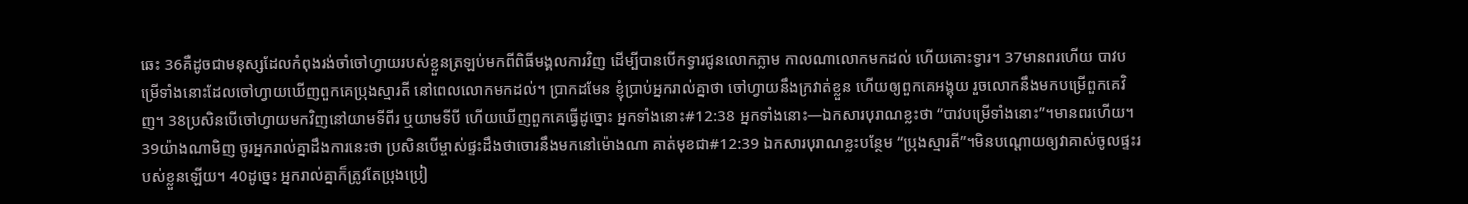ឆេះ 36គឺដូចជាមនុស្សដែលកំពុងរង់ចាំចៅហ្វាយរបស់ខ្លួនត្រឡប់មកពីពិធីមង្គលការវិញ ដើម្បីបានបើកទ្វារជូនលោកភ្លាម កាលណាលោកមកដល់ ហើយគោះទ្វារ។ 37មានពរហើយ បាវបម្រើទាំងនោះដែលចៅហ្វាយឃើញពួកគេប្រុងស្មារតី នៅពេលលោកមកដល់។ ប្រាកដមែន ខ្ញុំប្រាប់អ្នករាល់គ្នាថា ចៅហ្វាយនឹងក្រវាត់ខ្លួន ហើយឲ្យពួកគេអង្គុយ រួចលោកនឹងមកបម្រើពួកគេវិញ។ 38ប្រសិនបើចៅហ្វាយមកវិញនៅយាមទីពីរ ឬយាមទីបី ហើយឃើញពួកគេធ្វើដូច្នោះ អ្នកទាំងនោះ#12:38 អ្នកទាំងនោះ―ឯកសារបុរាណខ្លះថា “បាវបម្រើទាំងនោះ”។មានពរហើយ។ 39យ៉ាងណាមិញ ចូរអ្នករាល់គ្នាដឹងការនេះថា ប្រសិនបើម្ចាស់ផ្ទះដឹងថាចោរនឹងមកនៅម៉ោងណា គាត់មុខជា#12:39 ឯកសារបុរាណខ្លះបន្ថែម “ប្រុងស្មារតី”។មិនបណ្ដោយឲ្យវាគាស់ចូលផ្ទះរបស់ខ្លួនឡើយ។ 40ដូច្នេះ អ្នករាល់គ្នាក៏ត្រូវតែប្រុងប្រៀ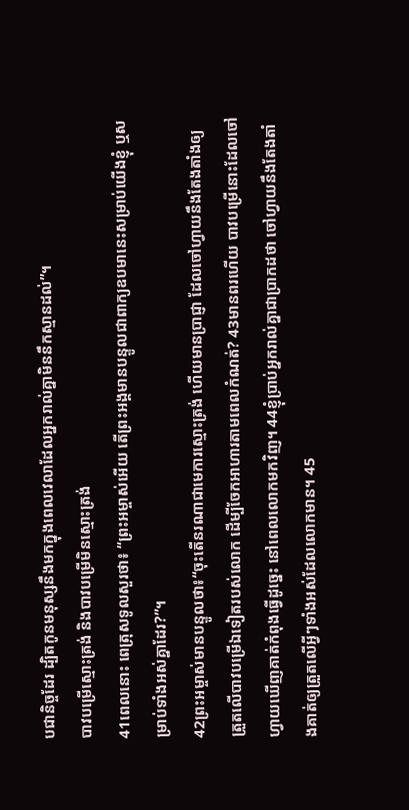បជានិច្ចដែរ ដ្បិតកូនមនុស្សនឹងមកក្នុងពេលវេលាដែលអ្នករាល់គ្នាមិននឹកស្មានដល់”។
បាវបម្រើស្មោះត្រង់ និងបាវបម្រើមិនស្មោះត្រង់
41ពេលនោះ ពេត្រុសទូលសួរថា៖ “ព្រះអម្ចាស់អើយ តើព្រះអង្គមានបន្ទូលជាពាក្យឧបមានេះសម្រាប់យើងខ្ញុំ ឬសម្រាប់ទាំងអស់គ្នាដែរ?”។
42ព្រះអម្ចាស់មានបន្ទូលថា៖“ចុះតើនរណាជាមេការស្មោះត្រង់ ហើយមានប្រាជ្ញា ដែលចៅហ្វាយនឹងតែងតាំងឲ្យត្រួតលើបាវបម្រើឯទៀតរបស់លោក ដើម្បីចែកអាហារតាមពេលកំណត់? 43មានពរហើយ បាវបម្រើនោះដែលចៅហ្វាយឃើញគាត់កំពុងធ្វើដូច្នេះ នៅពេលលោកមកវិញ។ 44ខ្ញុំប្រាប់អ្នករាល់គ្នាជាប្រាកដថា ចៅហ្វាយនឹងតែងតាំងគាត់ឲ្យត្រួតលើអ្វីៗទាំងអស់ដែលលោកមាន។ 45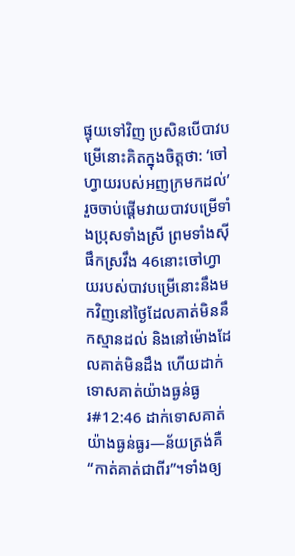ផ្ទុយទៅវិញ ប្រសិនបើបាវបម្រើនោះគិតក្នុងចិត្តថា: ‘ចៅហ្វាយរបស់អញក្រមកដល់’ រួចចាប់ផ្ដើមវាយបាវបម្រើទាំងប្រុសទាំងស្រី ព្រមទាំងស៊ីផឹកស្រវឹង 46នោះចៅហ្វាយរបស់បាវបម្រើនោះនឹងមកវិញនៅថ្ងៃដែលគាត់មិននឹកស្មានដល់ និងនៅម៉ោងដែលគាត់មិនដឹង ហើយដាក់ទោសគាត់យ៉ាងធ្ងន់ធ្ងរ#12:46 ដាក់ទោសគាត់យ៉ាងធ្ងន់ធ្ងរ―ន័យត្រង់គឺ “កាត់គាត់ជាពីរ”។ទាំងឲ្យ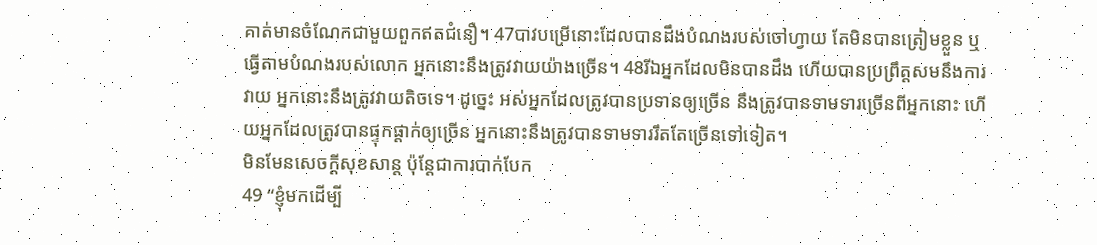គាត់មានចំណែកជាមួយពួកឥតជំនឿ។ 47បាវបម្រើនោះដែលបានដឹងបំណងរបស់ចៅហ្វាយ តែមិនបានត្រៀមខ្លួន ឬធ្វើតាមបំណងរបស់លោក អ្នកនោះនឹងត្រូវវាយយ៉ាងច្រើន។ 48រីឯអ្នកដែលមិនបានដឹង ហើយបានប្រព្រឹត្តសមនឹងការវាយ អ្នកនោះនឹងត្រូវវាយតិចទេ។ ដូច្នេះ អស់អ្នកដែលត្រូវបានប្រទានឲ្យច្រើន នឹងត្រូវបានទាមទារច្រើនពីអ្នកនោះ ហើយអ្នកដែលត្រូវបានផ្ទុកផ្ដាក់ឲ្យច្រើន អ្នកនោះនឹងត្រូវបានទាមទាររឹតតែច្រើនទៅទៀត។
មិនមែនសេចក្ដីសុខសាន្ត ប៉ុន្តែជាការបាក់បែក
49 “ខ្ញុំមកដើម្បី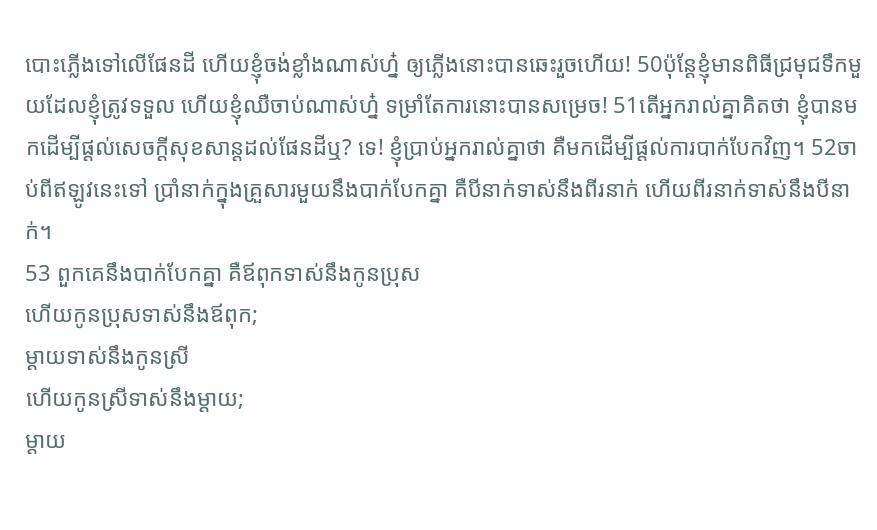បោះភ្លើងទៅលើផែនដី ហើយខ្ញុំចង់ខ្លាំងណាស់ហ្ន៎ ឲ្យភ្លើងនោះបានឆេះរួចហើយ! 50ប៉ុន្តែខ្ញុំមានពិធីជ្រមុជទឹកមួយដែលខ្ញុំត្រូវទទួល ហើយខ្ញុំឈឺចាប់ណាស់ហ្ន៎ ទម្រាំតែការនោះបានសម្រេច! 51តើអ្នករាល់គ្នាគិតថា ខ្ញុំបានមកដើម្បីផ្ដល់សេចក្ដីសុខសាន្តដល់ផែនដីឬ? ទេ! ខ្ញុំប្រាប់អ្នករាល់គ្នាថា គឺមកដើម្បីផ្ដល់ការបាក់បែកវិញ។ 52ចាប់ពីឥឡូវនេះទៅ ប្រាំនាក់ក្នុងគ្រួសារមួយនឹងបាក់បែកគ្នា គឺបីនាក់ទាស់នឹងពីរនាក់ ហើយពីរនាក់ទាស់នឹងបីនាក់។
53 ពួកគេនឹងបាក់បែកគ្នា គឺឪពុកទាស់នឹងកូនប្រុស
ហើយកូនប្រុសទាស់នឹងឪពុក;
ម្ដាយទាស់នឹងកូនស្រី
ហើយកូនស្រីទាស់នឹងម្ដាយ;
ម្ដាយ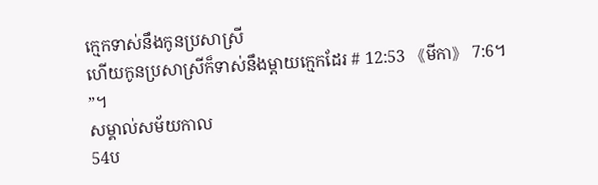ក្មេកទាស់នឹងកូនប្រសាស្រី
ហើយកូនប្រសាស្រីក៏ទាស់នឹងម្ដាយក្មេកដែរ # 12:53 《មីកា》 7:6។ ”។
សម្គាល់សម័យកាល
54ប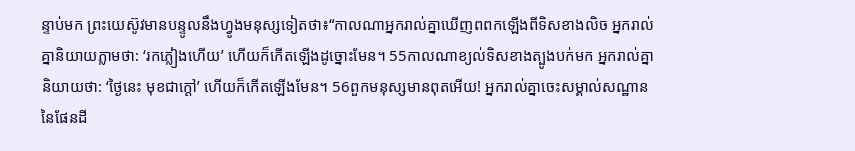ន្ទាប់មក ព្រះយេស៊ូវមានបន្ទូលនឹងហ្វូងមនុស្សទៀតថា៖“កាលណាអ្នករាល់គ្នាឃើញពពកឡើងពីទិសខាងលិច អ្នករាល់គ្នានិយាយភ្លាមថា: ‘រកភ្លៀងហើយ’ ហើយក៏កើតឡើងដូច្នោះមែន។ 55កាលណាខ្យល់ទិសខាងត្បូងបក់មក អ្នករាល់គ្នានិយាយថា: ‘ថ្ងៃនេះ មុខជាក្ដៅ’ ហើយក៏កើតឡើងមែន។ 56ពួកមនុស្សមានពុតអើយ! អ្នករាល់គ្នាចេះសម្គាល់សណ្ឋាននៃផែនដី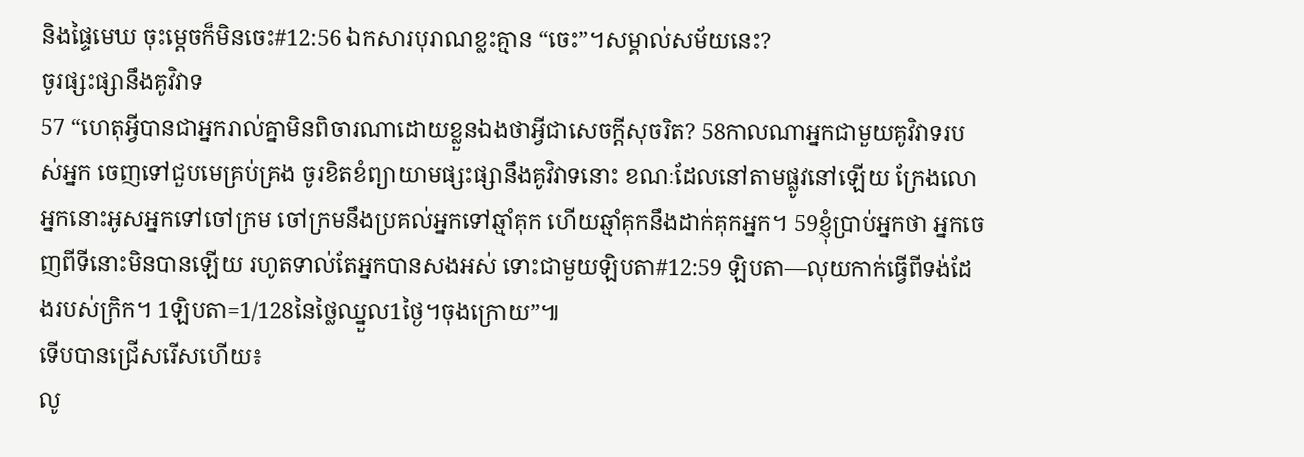និងផ្ទៃមេឃ ចុះម្ដេចក៏មិនចេះ#12:56 ឯកសារបុរាណខ្លះគ្មាន “ចេះ”។សម្គាល់សម័យនេះ?
ចូរផ្សះផ្សានឹងគូវិវាទ
57 “ហេតុអ្វីបានជាអ្នករាល់គ្នាមិនពិចារណាដោយខ្លួនឯងថាអ្វីជាសេចក្ដីសុចរិត? 58កាលណាអ្នកជាមួយគូវិវាទរបស់អ្នក ចេញទៅជួបមេគ្រប់គ្រង ចូរខិតខំព្យាយាមផ្សះផ្សានឹងគូវិវាទនោះ ខណៈដែលនៅតាមផ្លូវនៅឡើយ ក្រែងលោអ្នកនោះអូសអ្នកទៅចៅក្រម ចៅក្រមនឹងប្រគល់អ្នកទៅឆ្មាំគុក ហើយឆ្មាំគុកនឹងដាក់គុកអ្នក។ 59ខ្ញុំប្រាប់អ្នកថា អ្នកចេញពីទីនោះមិនបានឡើយ រហូតទាល់តែអ្នកបានសងអស់ ទោះជាមួយឡិបតា#12:59 ឡិបតា―លុយកាក់ធ្វើពីទង់ដែងរបស់ក្រិក។ 1ឡិបតា=1/128នៃថ្លៃឈ្នួល1ថ្ងៃ។ចុងក្រោយ”៕
ទើបបានជ្រើសរើសហើយ៖
លូ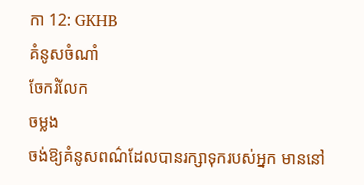កា 12: GKHB
គំនូសចំណាំ
ចែករំលែក
ចម្លង
ចង់ឱ្យគំនូសពណ៌ដែលបានរក្សាទុករបស់អ្នក មាននៅ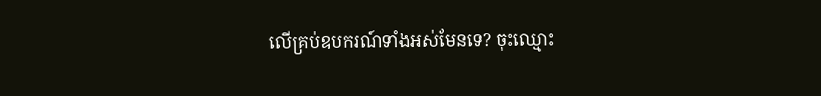លើគ្រប់ឧបករណ៍ទាំងអស់មែនទេ? ចុះឈ្មោះ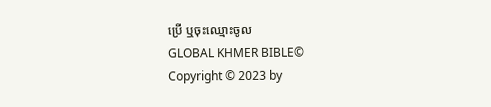ប្រើ ឬចុះឈ្មោះចូល
GLOBAL KHMER BIBLE©
Copyright © 2023 by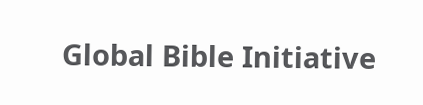Global Bible Initiative